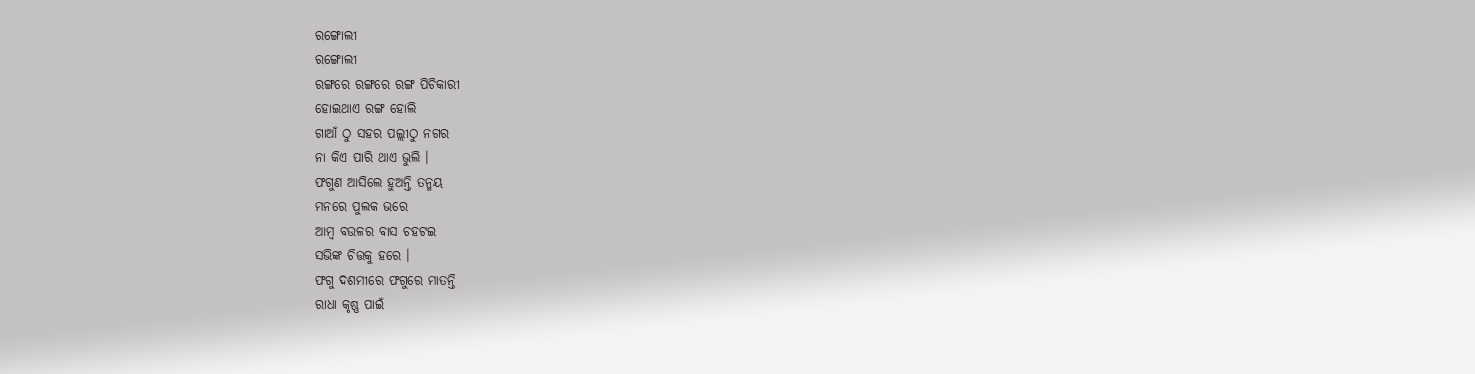ରଙ୍ଗୋଲୀ
ରଙ୍ଗୋଲୀ
ରଙ୍ଗରେ ରଙ୍ଗରେ ରଙ୍ଗ ପିଚିକାରୀ
ହୋଇଥାଏ ରଙ୍ଗ ହୋଲି
ଗାଆଁ ଠୁ ସହର ପଲ୍ଲୀଠୁ ନଗର
ନା କିଏ ପାରି ଥାଏ ଭୁଲି ।
ଫଗୁଣ ଆସିଲେ ହୁଅନ୍ତି ତନ୍ମୟ
ମନରେ ପୁଲକ ଭରେ
ଆମ୍ବ ବଉଳର ବାସ ଚହଟଇ
ସଭିଙ୍କ ଚିତ୍ତକୁ ହରେ ।
ଫଗୁ ଦଶମୀରେ ଫଗୁରେ ମାତନ୍ତି
ରାଧା କୃଷ୍ଣ ପାଇଁ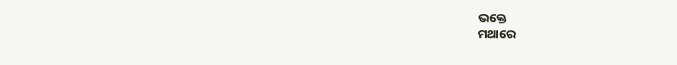ଭକ୍ତେ
ମଥାରେ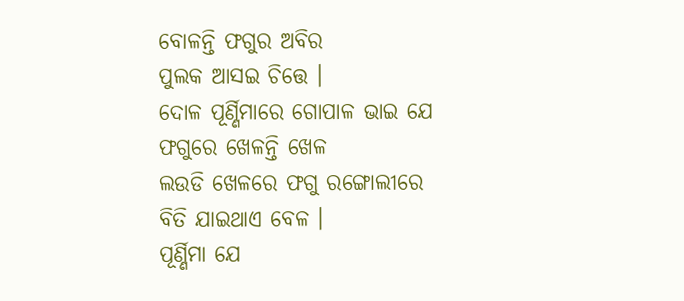ବୋଳନ୍ତି ଫଗୁର ଅବିର
ପୁଲକ ଆସଇ ଚିତ୍ତେ ।
ଦୋଳ ପୂର୍ଣ୍ଣିମାରେ ଗୋପାଳ ଭାଇ ଯେ
ଫଗୁରେ ଖେଳନ୍ତି ଖେଳ
ଲଉଡି ଖେଳରେ ଫଗୁ ରଙ୍ଗୋଲୀରେ
ବିତି ଯାଇଥାଏ ବେଳ ।
ପୂର୍ଣ୍ଣିମା ଯେ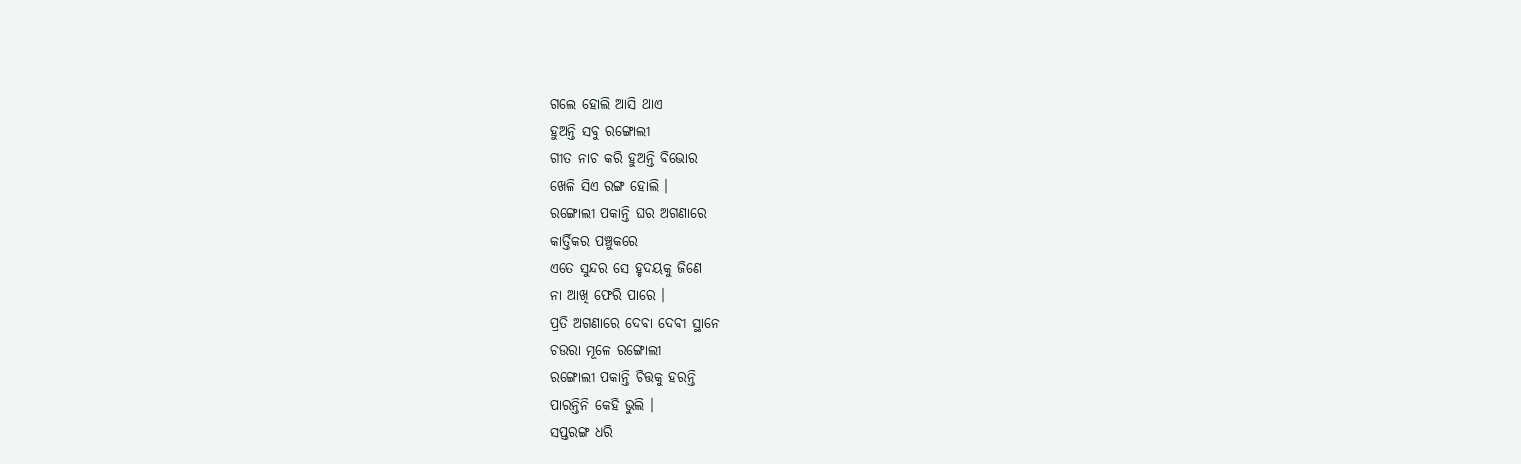ଗଲେ ହୋଲି ଆସି ଥାଏ
ହୁଅନ୍ତି ସବୁ ରଙ୍ଗୋଲୀ
ଗୀତ ନାଚ କରି ହୁଅନ୍ତି ବିଭୋର
ଖେଳି ସିଏ ରଙ୍ଗ ହୋଲି ।
ରଙ୍ଗୋଲୀ ପକାନ୍ତି ଘର ଅଗଣାରେ
କାର୍ତ୍ତିକର ପଞ୍ଚୁକରେ
ଏତେ ସୁନ୍ଦର ସେ ହୃଦୟକୁ ଜିଣେ
ନା ଆଖି ଫେରି ପାରେ ।
ପ୍ରତି ଅଗଣାରେ ଦେବା ଦେବୀ ସ୍ଥାନେ
ଚଉରା ମୂଳେ ରଙ୍ଗୋଲୀ
ରଙ୍ଗୋଲୀ ପକାନ୍ତି ଚିତ୍ତକୁ ହରନ୍ତି
ପାରନ୍ତିନି କେହି ଭୁଲି ।
ସପ୍ତରଙ୍ଗ ଧରି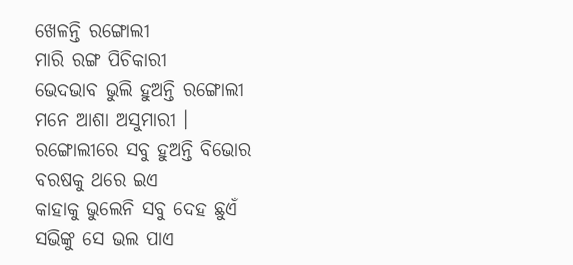ଖେଳନ୍ତି ରଙ୍ଗୋଲୀ
ମାରି ରଙ୍ଗ ପିଚିକାରୀ
ଭେଦଭାବ ଭୁଲି ହୁଅନ୍ତି ରଙ୍ଗୋଲୀ
ମନେ ଆଶା ଅସୁମାରୀ ।
ରଙ୍ଗୋଲୀରେ ସବୁ ହୁଅନ୍ତି ବିଭୋର
ବରଷକୁ ଥରେ ଇଏ
କାହାକୁ ଭୁଲେନି ସବୁ ଦେହ ଛୁଏଁ
ସଭିଙ୍କୁ ସେ ଭଲ ପାଏ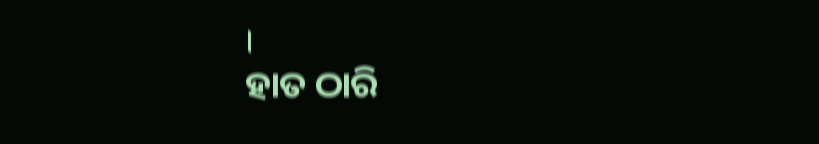।
ହାତ ଠାରି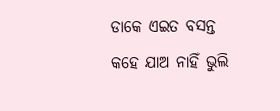ଡାକେ ଏଇତ ବସନ୍ତ
କହେ ଯାଅ ନାହିଁ ଭୁଲି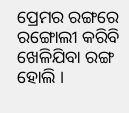ପ୍ରେମର ରଙ୍ଗରେ ରଙ୍ଗୋଲୀ କରିବି
ଖେଳିଯିବା ରଙ୍ଗ ହୋଲି ।